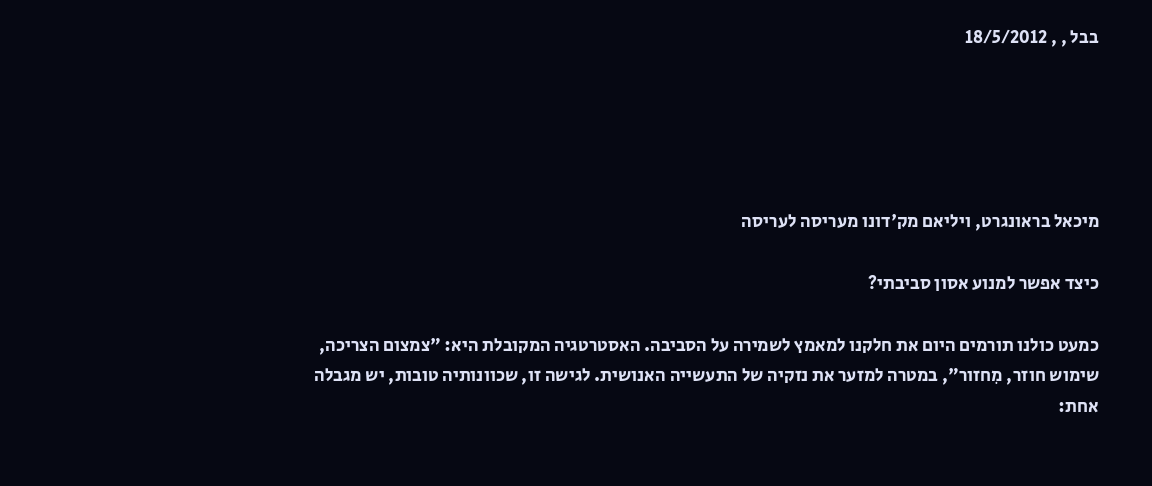בבל , , 18/5/2012





מיכאל בראונגרט, ויליאם מק'דונו מעריסה לעריסה

כיצד אפשר למנוע אסון סביבתי?

כמעט כולנו תורמים היום את חלקנו למאמץ לשמירה על הסביבה. האסטרטגיה המקובלת היא: "צמצום הצריכה, שימוש חוזר, מִחזור", במטרה למזער את נזקיה של התעשייה האנושית. לגישה זו, שכוונותיה טובות, יש מגבלה אחת: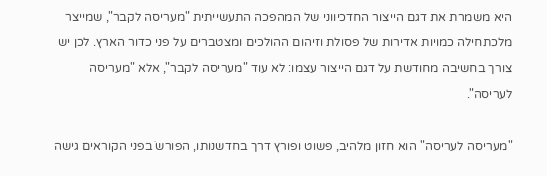היא משמרת את דגם הייצור החדכיווני של המהפכה התעשייתית "מעריסה לקבר", שמייצר מלכתחילה כמויות אדירות של פסולת וזיהום ההולכים ומצטברים על פני כדור הארץ. לכן יש צורך בחשיבה מחודשת על דגם הייצור עצמו: לא עוד "מעריסה לקבר", אלא "מעריסה לעריסה".

"מעריסה לעריסה" הוא חזון מלהיב, פשוט ופורץ דרך בחדשנותו, הפורשֹ בפני הקוראים גישה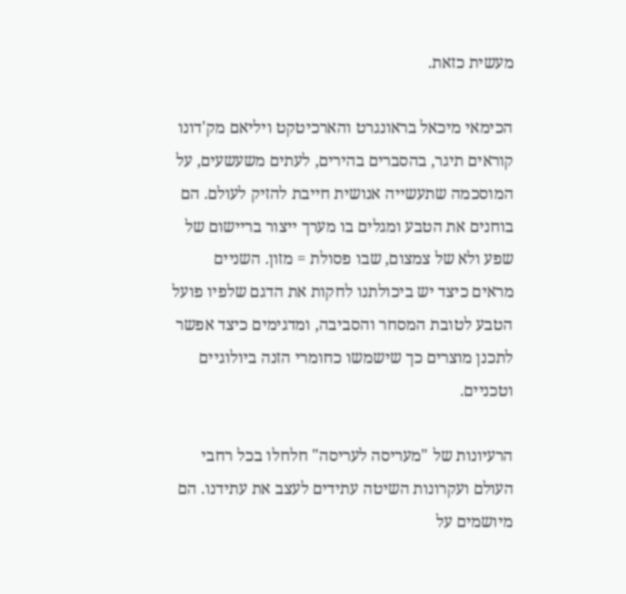מעשית כזאת.

הכימאי מיכאל בראונגרט והארכיטקט ויליאם מק'דונו קוראים תיגר, בהסברים בהירים, לעתים משעשעים, על המוסכמה שתעשייה אנושית חייבת להזיק לעולם. הם בוחנים את הטבע ומגלים בו מערך ייצור בריישום של שפע ולא של צמצום, שבו פסולת = מזון. השניים מראים כיצד יש ביכולתנו לחקות את הדגם שלפיו פועל הטבע לטובת המסחר והסביבה, ומדגימים כיצד אפשר לתכנן מוצרים כך שישמשו כחומרי הזנה ביולוגיים וטכניים.

הרעיונות של "מעריסה לעריסה" חלחלו בכל רחבי העולם ועקרונות השיטה עתידים לעצב את עתידנו. הם מיושמים על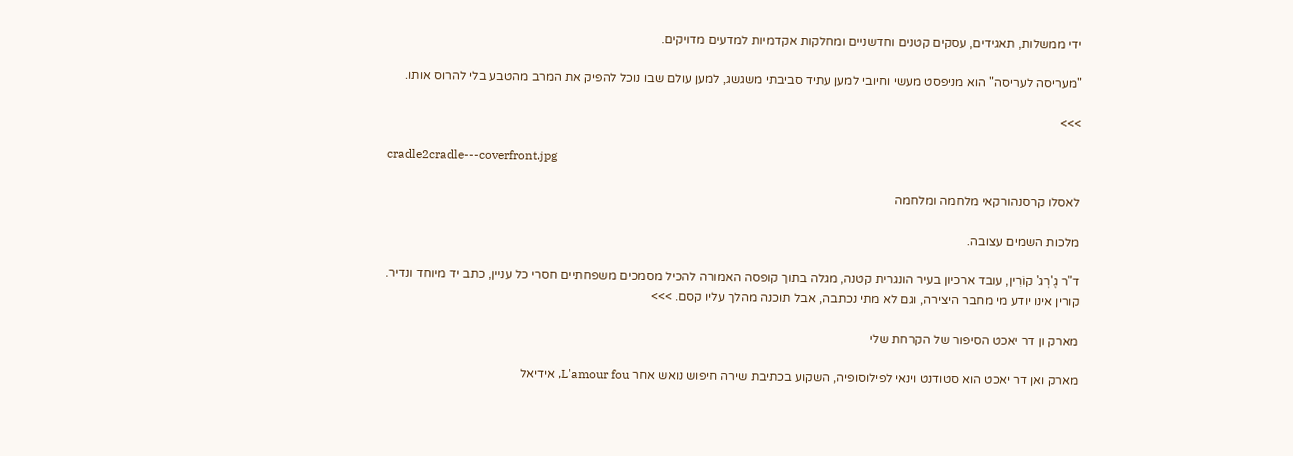ידי ממשלות, תאגידים, עסקים קטנים וחדשניים ומחלקות אקדמיות למדעים מדויקים.

"מעריסה לעריסה" הוא מניפסט מעשי וחיובי למען עתיד סביבתי משגשג, למען עולם שבו נוכל להפיק את המרב מהטבע בלי להרוס אותו.

>>>

cradle2cradle---coverfront.jpg

לאסלו קרסנהורקאי מלחמה ומלחמה

מלכות השמים עצובה.

ד"ר גֶ'רְג' קוֹרִין, עובד ארכיון בעיר הונגרית קטנה, מגלה בתוך קופסה האמורה להכיל מסמכים משפחתיים חסרי כל עניין, כתב יד מיוחד ונדיר.
קורין אינו יודע מי מחבר היצירה, וגם לא מתי נכתבה, אבל תוכנה מהלך עליו קסם. >>>

מארק ון דר יאכט הסיפור של הקרחת שלי

מארק ואן דר יאכט הוא סטודנט וינאי לפילוסופיה, השקוע בכתיבת שירה חיפוש נואש אחר L'amour fou, אידיאל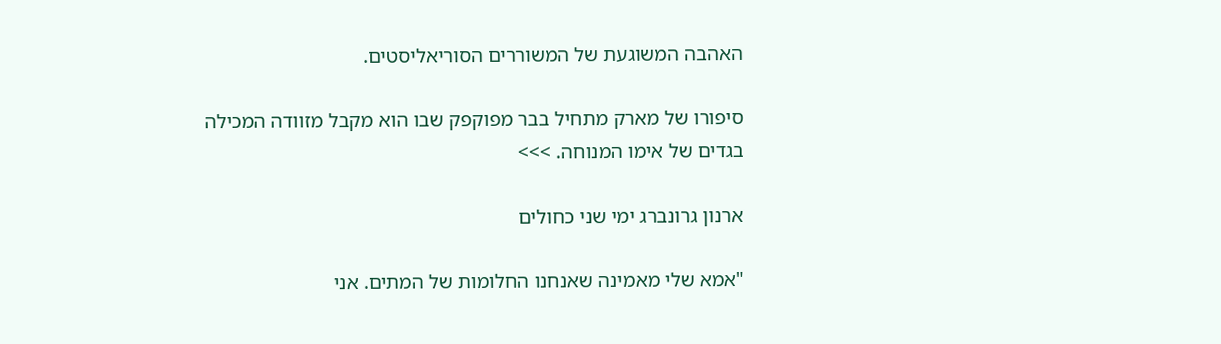האהבה המשוגעת של המשוררים הסוריאליסטים.

סיפורו של מארק מתחיל בבר מפוקפק שבו הוא מקבל מזוודה המכילה בגדים של אימו המנוחה. >>>

ארנון גרונברג ימי שני כחולים

"אמא שלי מאמינה שאנחנו החלומות של המתים. אני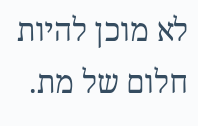לא מוכן להיות חלום של מת.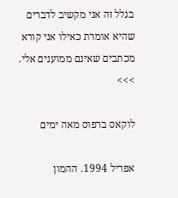בגלל זה אני מקשיב לדברים שהיא אומרת כאילו אני קורא מכתבים שאינם ממוענים אלי. >>>

לוקאס ברפוס מאה ימים

אפריל 1994. ההמון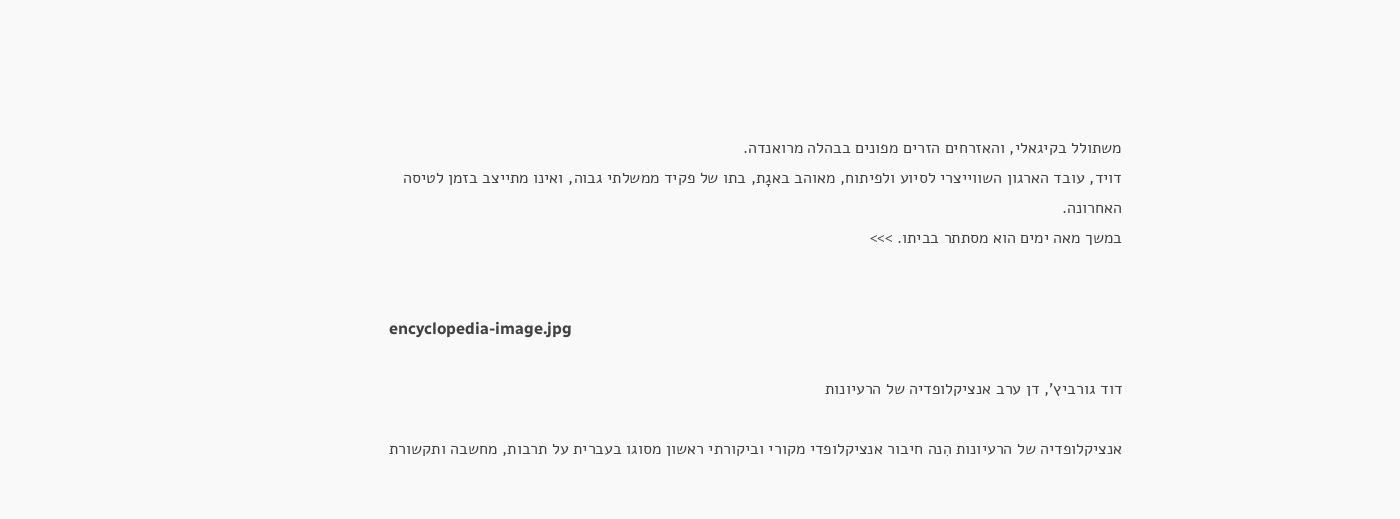משתולל בקיגאלי, והאזרחים הזרים מפונים בבהלה מרואנדה.
דויד, עובד הארגון השווייצרי לסיוע ולפיתוח, מאוהב באגָת, בתו של פקיד ממשלתי גבוה, ואינו מתייצב בזמן לטיסה האחרונה.
במשך מאה ימים הוא מסתתר בביתו. >>>


encyclopedia-image.jpg

דוד גורביץ', דן ערב אנציקלופדיה של הרעיונות

אנציקלופדיה של הרעיונות הִנה חיבור אנציקלופדי מקורי וביקורתי ראשון מסוגו בעברית על תרבות, מחשבה ותקשורת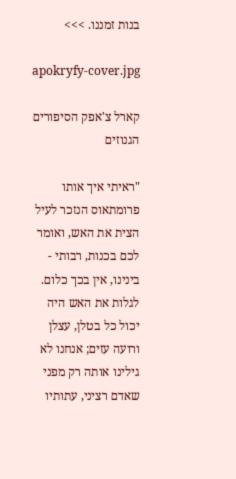בנות זמננו. >>>

apokryfy-cover.jpg

קארל צ'אפק הסיפורים הגנוזים

"ראיתי איך אותו פרומתאוס הנזכר לעיל הצית את האש, ואומר לכם בכנות, רבותי - בינינו, אין בכך כלום. לגלות את האש היה יכול כל בטלן, עצלן ורועה עזים; אנחנו לא גילינו אותה רק מפני שאדם רציני, עתותיו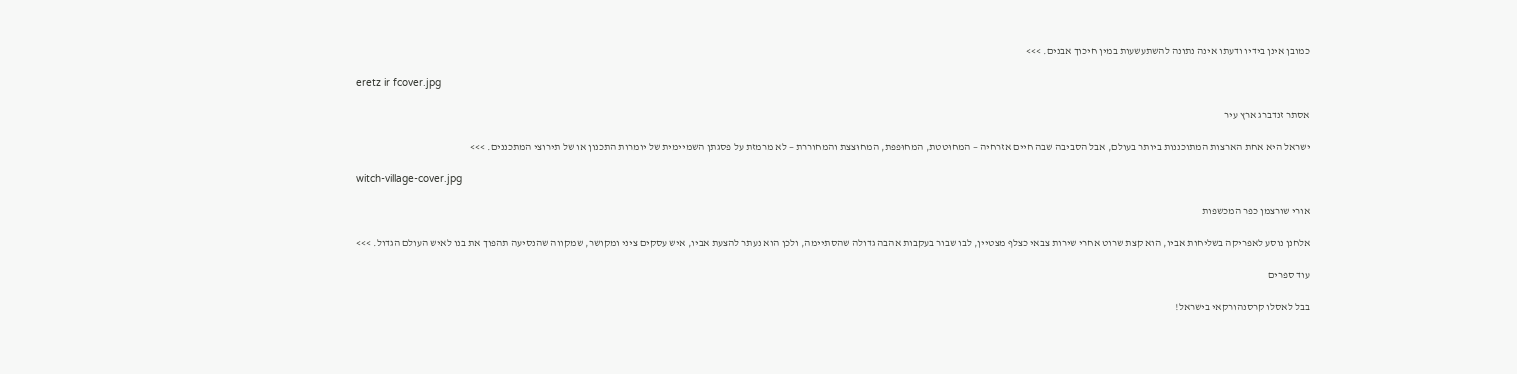כמובן אינן בידיו ודעתו אינה נתונה להשתעשעות במין חיכוך אבנים. >>>

eretz ir fcover.jpg

אסתר זנדברג ארץ עיר

ישראל היא אחת הארצות המתוכננות ביותר בעולם, אבל הסביבה שבה חיים אזרחיה − המחוּטטת, המחוּפפת, המחוּצצת והמחוררת − לא מרמזת על פסגתן השמיימית של יומרות התכנון או של תירוצי המתכננים. >>>

witch-village-cover.jpg

אורי שורצמן כפר המכשפות

אלחנן נוסע לאפריקה בשליחות אביו, הוא קצת שרוט אחרי שירות צבאי כצלף מצטיין, לבו שבור בעקבות אהבה גדולה שהסתיימה, ולכן הוא נעתר להצעת אביו, איש עסקים ציני ומקושר, שמקווה שהנסיעה תהפוך את בנו לאיש העולם הגדול. >>>

עוד ספרים

בבל לאסלו קרסנהורקאי בישראל!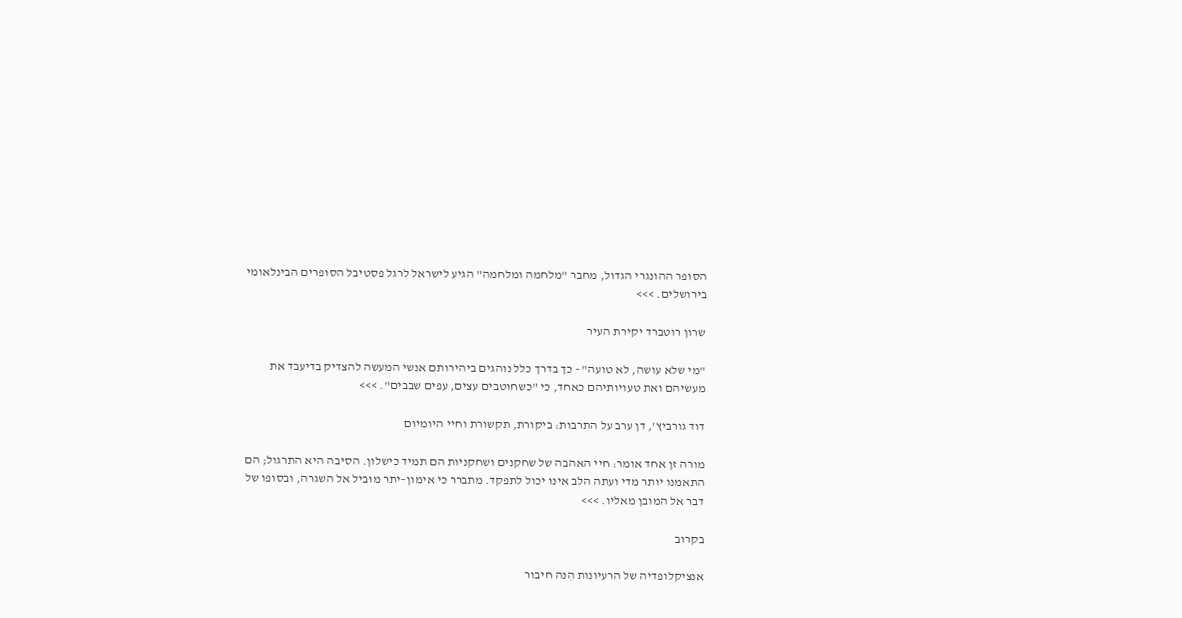הסופר ההונגרי הגדול, מחבר "מלחמה ומלחמה" הגיע לישראל לרגל פסטיבל הסופרים הבינלאומי בירושלים. >>>

שרון רוטברד יקירת העיר

"מי שלא עושה, לא טועה" - כך בדרך כלל נוהגים ביהירותם אנשי המעשה להצדיק בדיעבד את מעשיהם ואת טעויותיהם כאחד, כי "כשחוטבים עצים, עפים שבבים". >>>

דוד גורביץ', דן ערב על התרבות: ביקורת, תקשורת וחיי היומיום

מורה זן אחד אומר: חיי האהבה של שחקנים ושחקניות הם תמיד כישלון. הסיבה היא התרגול; הם התאמנו יותר מדי ועתה הלב אינו יכול לתפקד. מתברר כי אימון–יתר מוביל אל השגרה, ובסופו של דבר אל המובן מאליו. >>>

בקרוב

אנציקלופדיה של הרעיונות הִנה חיבור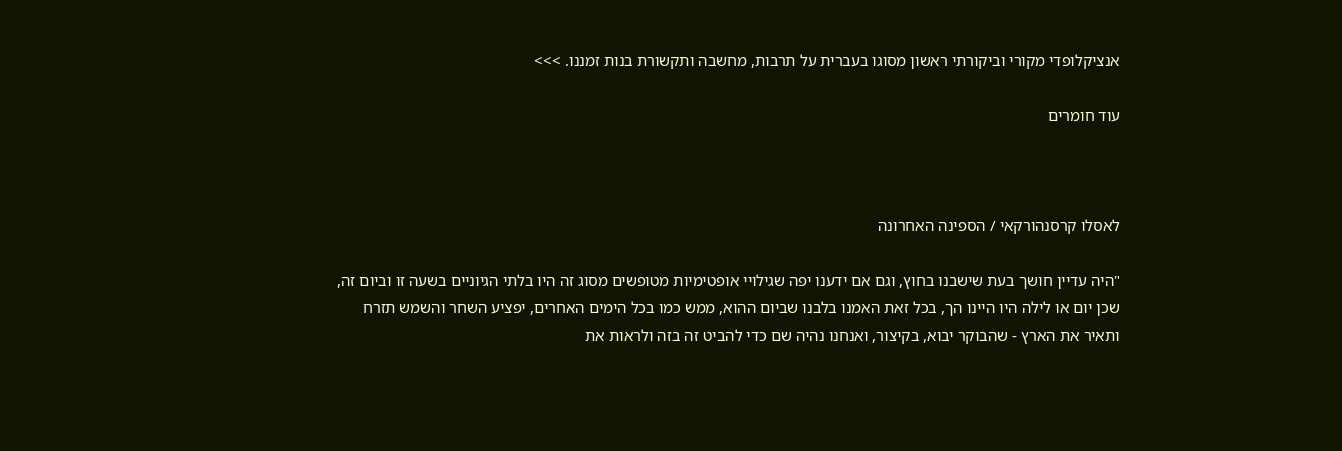אנציקלופדי מקורי וביקורתי ראשון מסוגו בעברית על תרבות, מחשבה ותקשורת בנות זמננו. >>>

עוד חומרים



לאסלו קרסנהורקאי / הספינה האחרונה

"היה עדיין חושך בעת שישבנו בחוץ, וגם אם ידענו יפה שגילויי אופטימיות מטופשים מסוג זה היו בלתי הגיוניים בשעה זו וביום זה, שכן יום או לילה היו היינו הך, בכל זאת האמנו בלבנו שביום ההוא, ממש כמו בכל הימים האחרים, יפציע השחר והשמש תזרח ותאיר את הארץ - שהבוקר יבוא, בקיצור, ואנחנו נהיה שם כדי להביט זה בזה ולראות את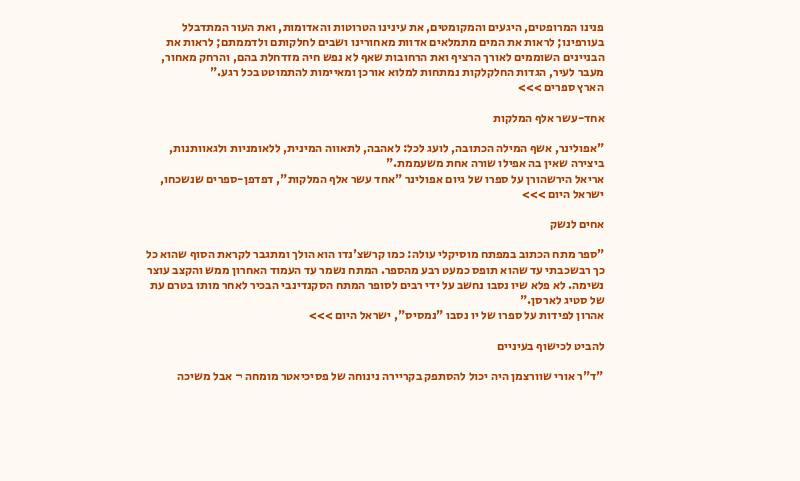פנינו המרופטים, היגעים והמקומטים, את עינינו הטרוטות והאדומות, ואת העור המתדבלל בעורפינו; לראות את המים מתמלאים אדוות מאחורינו ושבים לחלקותם ולדממתם; לראות את הבניינים השוממים לאורך הרציף ואת הרחובות שאף לא נפש חיה מזדחלת בהם, והרחק מאחור, מעבר לעיר, הגדות החלקלקות נמתחות למלוא אורכן ומאיימות להתמוטט בכל רגע."
הארץ ספרים >>>

אחד-עשר אלף המלקות

"אפולינר, אשף המילה הכתובה, לועג לכל: לאהבה, לתאווה המינית, ללאומניות ולגאוותנות, ביצירה שאין בה אפילו שורה אחת משעממת."
אריאל הירשהורן על ספרו של גיום אפולינר "אחד עשר אלף המלקות", דפדפן-ספרים שנשכחו, ישראל היום >>>

אחים לנשק

"ספר מתח הכתוב במפתח מוסיקלי עולה: כמו קרשצ'נדו הוא הולך ומתגבר לקראת הסוף שהוא כל כך רבשכבתי עד שהוא תופס כמעט רבע מהספר. המתח נשמר עד העמוד האחרון ממש והקצב עוצר נשימה. לא פלא שיו נסבו נחשב על ידי רבים לסופר המתח הסקנדינבי הבכיר לאחר מותו בטרם עת של סטיג לארסן."
אהרון לפידות על ספרו של יו נסבו "נמסיס", ישראל היום >>>

להביט לכישוף בעיניים

"ד"ר אורי שוורצמן היה יכול להסתפק בקריירה נינוחה של פסיכיאטר מומחה ¬ אבל משיכה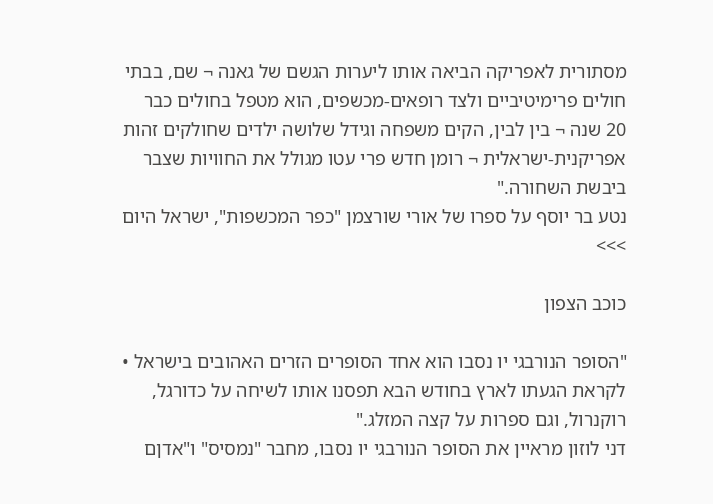מסתורית לאפריקה הביאה אותו ליערות הגשם של גאנה ¬ שם, בבתי חולים פרימיטיביים ולצד רופאים-מכשפים, הוא מטפל בחולים כבר 20 שנה ¬ בין לבין, הקים משפחה וגידל שלושה ילדים שחולקים זהות אפריקנית-ישראלית ¬ רומן חדש פרי עטו מגולל את החוויות שצבר ביבשת השחורה."
נטע בר יוסף על ספרו של אורי שורצמן "כפר המכשפות", ישראל היום >>>

כוכב הצפון

"הסופר הנורבגי יו נסבו הוא אחד הסופרים הזרים האהובים בישראל • לקראת הגעתו לארץ בחודש הבא תפסנו אותו לשיחה על כדורגל, רוקנרול, וגם ספרות על קצה המזלג."
דני לוזון מראיין את הסופר הנורבגי יו נסבו, מחבר "נמסיס" ו"אדןם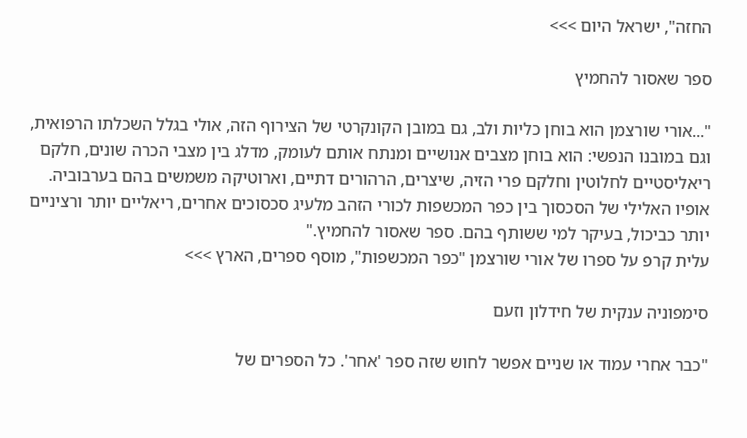החזה", ישראל היום >>>

ספר שאסור להחמיץ

"...אורי שורצמן הוא בוחן כליות ולב, גם במובן הקונקרטי של הצירוף הזה, אולי בגלל השכלתו הרפואית, וגם במובנו הנפשי: הוא בוחן מצבים אנושיים ומנתח אותם לעומק, מדלג בין מצבי הכרה שונים, חלקם ריאליסטיים לחלוטין וחלקם פרי הזיה, שיצרים, הרהורים דתיים, וארוטיקה משמשים בהם בערבוביה. אופיו האלילי של הסכסוך בין כפר המכשפות לכורי הזהב מלעיג סכסוכים אחרים, ריאליים יותר ורציניים יותר כביכול, בעיקר למי ששותף בהם. ספר שאסור להחמיץ."
עלית קרפ על ספרו של אורי שורצמן "כפר המכשפות", מוסף ספרים, הארץ >>>

סימפוניה ענקית של חידלון וזעם

"כבר אחרי עמוד או שניים אפשר לחוש שזה ספר 'אחר'. כל הספרים של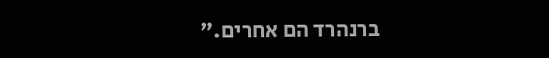ברנהרד הם אחרים."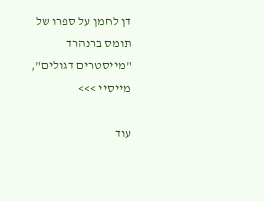דן לחמן על ספרו של תומס ברנהרד "מייסטרים דגולים", מייסיי >>>

עוד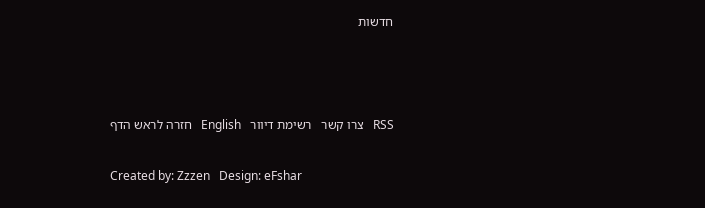חדשות



RSS   צרו קשר   רשימת דיוור   English   חזרה לראש הדף

Created by: Zzzen   Design: eFshar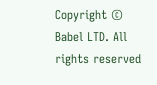Copyright © Babel LTD. All rights reserved